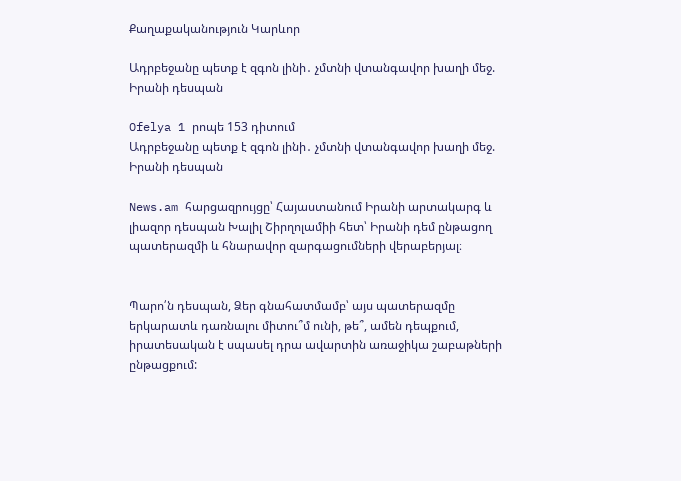Քաղաքականություն Կարևոր

Ադրբեջանը պետք է զգոն լինի․ չմտնի վտանգավոր խաղի մեջ. Իրանի դեսպան

Ofelya 1 րոպե 153 դիտում
Ադրբեջանը պետք է զգոն լինի․ չմտնի վտանգավոր խաղի մեջ. Իրանի դեսպան

News.am հարցազրույցը՝ Հայաստանում Իրանի արտակարգ և լիազոր դեսպան Խալիլ Շիրղոլամիի հետ՝ Իրանի դեմ ընթացող պատերազմի և հնարավոր զարգացումների վերաբերյալ։


Պարո՛ն դեսպան, Ձեր գնահատմամբ՝ այս պատերազմը երկարատև դառնալու միտու՞մ ունի, թե՞, ամեն դեպքում, իրատեսական է սպասել դրա ավարտին առաջիկա շաբաթների ընթացքում: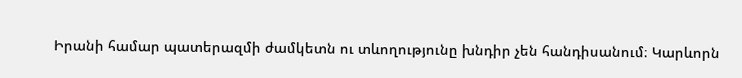Իրանի համար պատերազմի ժամկետն ու տևողությունը խնդիր չեն հանդիսանում։ Կարևորն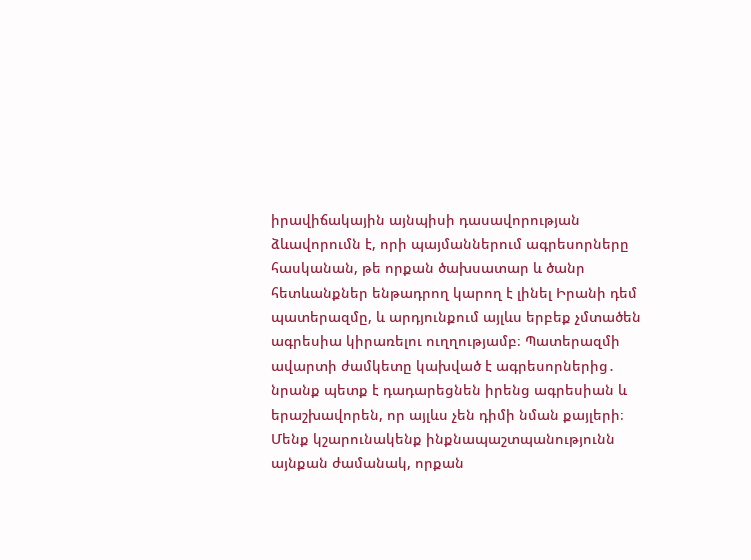իրավիճակային այնպիսի դասավորության ձևավորումն է, որի պայմաններում ագրեսորները հասկանան, թե որքան ծախսատար և ծանր հետևանքներ ենթադրող կարող է լինել Իրանի դեմ պատերազմը, և արդյունքում այլևս երբեք չմտածեն ագրեսիա կիրառելու ուղղությամբ։ Պատերազմի ավարտի ժամկետը կախված է ագրեսորներից․ նրանք պետք է դադարեցնեն իրենց ագրեսիան և երաշխավորեն, որ այլևս չեն դիմի նման քայլերի։ Մենք կշարունակենք ինքնապաշտպանությունն այնքան ժամանակ, որքան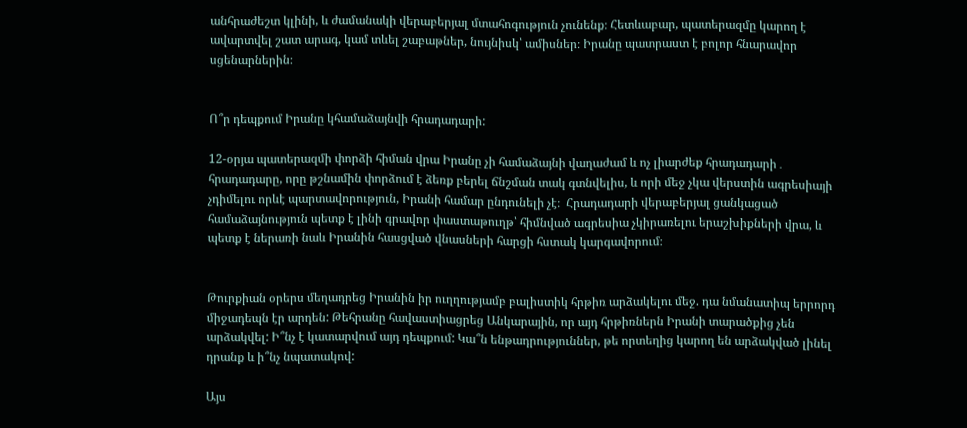անհրաժեշտ կլինի, և ժամանակի վերաբերյալ մտահոգություն չունենք։ Հետևաբար, պատերազմը կարող է ավարտվել շատ արագ, կամ տևել շաբաթներ, նույնիսկ՝ ամիսներ։ Իրանը պատրաստ է բոլոր հնարավոր սցենարներին։


Ո՞ր դեպքում Իրանը կհամաձայնվի հրադադարի:

12-օրյա պատերազմի փորձի հիման վրա Իրանը չի համաձայնի վաղաժամ և ոչ լիարժեք հրադադարի․ հրադադարը, որը թշնամին փորձում է ձեռք բերել ճնշման տակ գտնվելիս, և որի մեջ չկա վերստին ագրեսիայի չդիմելու որևէ պարտավորություն, Իրանի համար ընդունելի չէ։  Հրադադարի վերաբերյալ ցանկացած համաձայնություն պետք է լինի գրավոր փաստաթուղթ՝ հիմնված ագրեսիա չկիրառելու երաշխիքների վրա, և պետք է ներառի նաև Իրանին հասցված վնասների հարցի հստակ կարգավորում։


Թուրքիան օրերս մեղադրեց Իրանին իր ուղղությամբ բալիստիկ հրթիռ արձակելու մեջ. դա նմանատիպ երրորդ միջադեպն էր արդեն: Թեհրանը հավաստիացրեց Անկարային, որ այդ հրթիռներն Իրանի տարածքից չեն արձակվել: Ի՞նչ է կատարվում այդ դեպքում: Կա՞ն ենթադրություններ, թե որտեղից կարող են արձակված լինել դրանք և ի՞նչ նպատակով:

Այս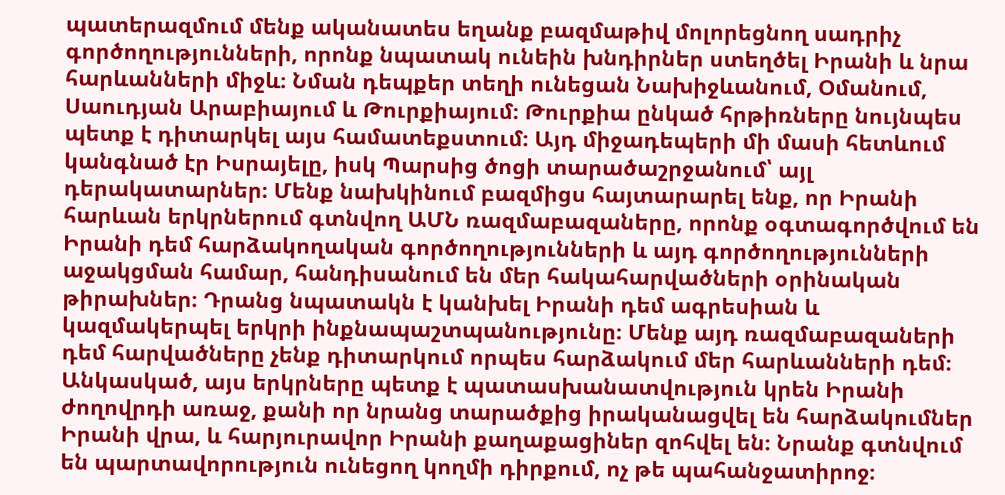պատերազմում մենք ականատես եղանք բազմաթիվ մոլորեցնող սադրիչ գործողությունների, որոնք նպատակ ունեին խնդիրներ ստեղծել Իրանի և նրա հարևանների միջև։ Նման դեպքեր տեղի ունեցան Նախիջևանում, Օմանում, Սաուդյան Արաբիայում և Թուրքիայում։ Թուրքիա ընկած հրթիռները նույնպես պետք է դիտարկել այս համատեքստում։ Այդ միջադեպերի մի մասի հետևում կանգնած էր Իսրայելը, իսկ Պարսից ծոցի տարածաշրջանում՝ այլ դերակատարներ։ Մենք նախկինում բազմիցս հայտարարել ենք, որ Իրանի հարևան երկրներում գտնվող ԱՄՆ ռազմաբազաները, որոնք օգտագործվում են Իրանի դեմ հարձակողական գործողությունների և այդ գործողությունների աջակցման համար, հանդիսանում են մեր հակահարվածների օրինական թիրախներ։ Դրանց նպատակն է կանխել Իրանի դեմ ագրեսիան և կազմակերպել երկրի ինքնապաշտպանությունը։ Մենք այդ ռազմաբազաների դեմ հարվածները չենք դիտարկում որպես հարձակում մեր հարևանների դեմ։ Անկասկած, այս երկրները պետք է պատասխանատվություն կրեն Իրանի ժողովրդի առաջ, քանի որ նրանց տարածքից իրականացվել են հարձակումներ Իրանի վրա, և հարյուրավոր Իրանի քաղաքացիներ զոհվել են։ Նրանք գտնվում են պարտավորություն ունեցող կողմի դիրքում, ոչ թե պահանջատիրոջ։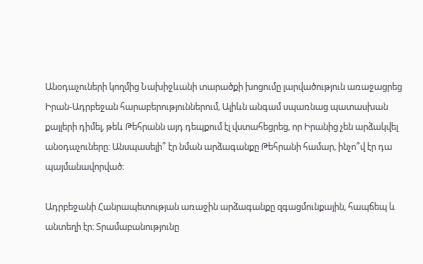Անօդաչուների կողմից Նախիջևանի տարածքի խոցումը լարվածություն առաջացրեց Իրան-Ադրբեջան հարաբերություններում, Ալիևն անգամ սպառնաց պատասխան քայլերի դիմել, թեև Թեհրանն այդ դեպքում էլ վստահեցրեց, որ Իրանից չեն արձակվել անօդաչուները: Անսպասելի՞ էր նման արձագանքը Թեհրանի համար, ինչո՞վ էր դա պայմանավորված։

Ադրբեջանի Հանրապետության առաջին արձագանքը զգացմունքային, հապճեպ և անտեղի էր։ Տրամաբանությունը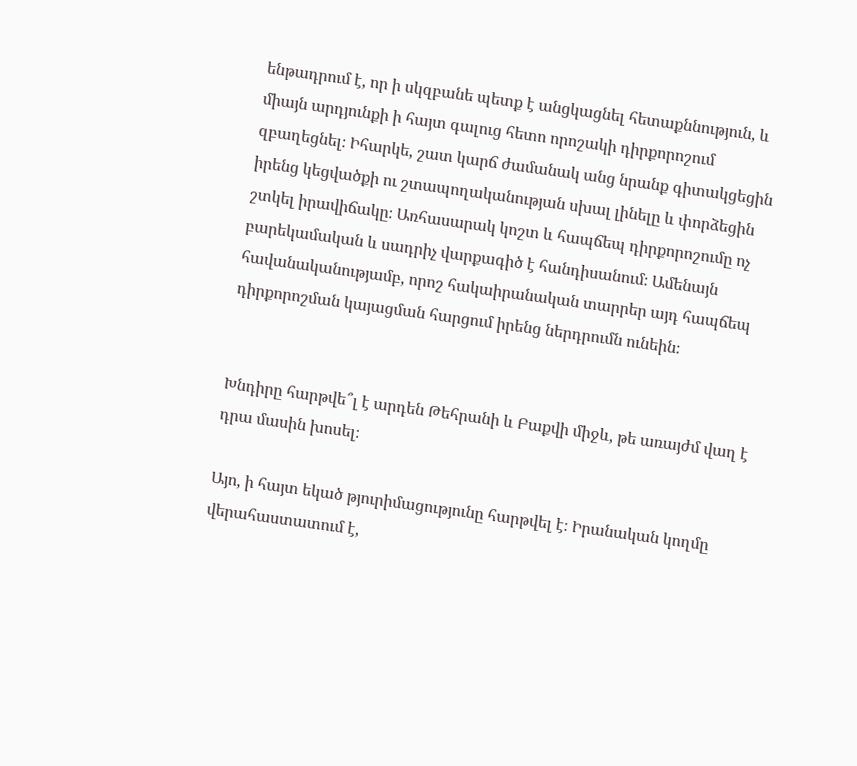ենթադրում է, որ ի սկզբանե պետք է անցկացնել հետաքննություն, և միայն արդյունքի ի հայտ գալուց հետո որոշակի դիրքորոշում զբաղեցնել։ Իհարկե, շատ կարճ ժամանակ անց նրանք գիտակցեցին իրենց կեցվածքի ու շտապողականության սխալ լինելը և փորձեցին շտկել իրավիճակը։ Առհասարակ կոշտ և հապճեպ դիրքորոշումը ոչ բարեկամական և սադրիչ վարքագիծ է հանդիսանում։ Ամենայն հավանականությամբ, որոշ հակաիրանական տարրեր այդ հապճեպ դիրքորոշման կայացման հարցում իրենց ներդրումն ունեին։


Խնդիրը հարթվե՞լ է արդեն Թեհրանի և Բաքվի միջև, թե առայժմ վաղ է դրա մասին խոսել։

Այո, ի հայտ եկած թյուրիմացությունը հարթվել է։ Իրանական կողմը վերահաստատում է,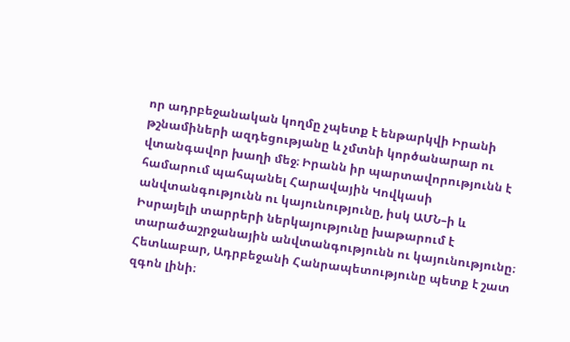որ ադրբեջանական կողմը չպետք է ենթարկվի Իրանի թշնամիների ազդեցությանը և չմտնի կործանարար ու վտանգավոր խաղի մեջ։ Իրանն իր պարտավորությունն է համարում պահպանել Հարավային Կովկասի անվտանգությունն ու կայունությունը, իսկ ԱՄՆ–ի և Իսրայելի տարրերի ներկայությունը խաթարում է տարածաշրջանային անվտանգությունն ու կայունությունը։ Հետևաբար, Ադրբեջանի Հանրապետությունը պետք է շատ զգոն լինի։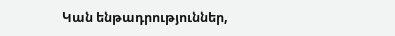Կան ենթադրություններ,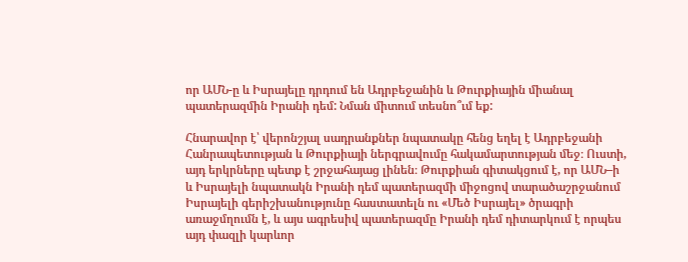որ ԱՄՆ-ը և Իսրայելը դրդում են Ադրբեջանին և Թուրքիային միանալ պատերազմին Իրանի դեմ: Նման միտում տեսնո՞ւմ եք:

Հնարավոր է՝ վերոնշյալ սադրանքներ նպատակը հենց եղել է Ադրբեջանի Հանրապետության և Թուրքիայի ներգրավումը հակամարտության մեջ։ Ուստի, այդ երկրները պետք է շրջահայաց լինեն։ Թուրքիան գիտակցում է, որ ԱՄՆ–ի և Իսրայելի նպատակն Իրանի դեմ պատերազմի միջոցով տարածաշրջանում Իսրայելի գերիշխանությունը հաստատելն ու «Մեծ Իսրայել» ծրագրի առաջմղումն է, և այս ագրեսիվ պատերազմը Իրանի դեմ դիտարկում է որպես այդ փազլի կարևոր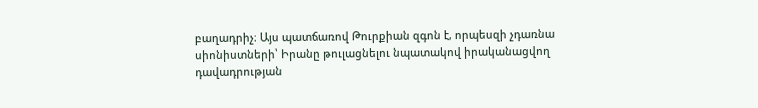բաղադրիչ։ Այս պատճառով Թուրքիան զգոն է, որպեսզի չդառնա սիոնիստների՝ Իրանը թուլացնելու նպատակով իրականացվող դավադրության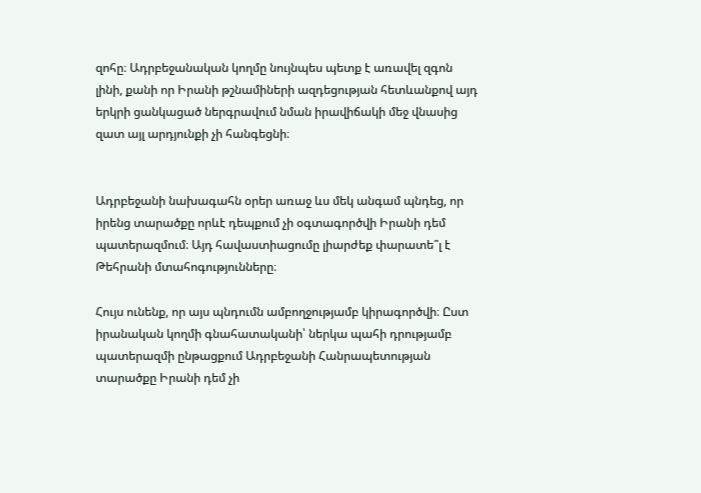զոհը։ Ադրբեջանական կողմը նույնպես պետք է առավել զգոն լինի, քանի որ Իրանի թշնամիների ազդեցության հետևանքով այդ երկրի ցանկացած ներգրավում նման իրավիճակի մեջ վնասից զատ այլ արդյունքի չի հանգեցնի։


Ադրբեջանի նախագահն օրեր առաջ ևս մեկ անգամ պնդեց, որ իրենց տարածքը որևէ դեպքում չի օգտագործվի Իրանի դեմ պատերազմում։ Այդ հավաստիացումը լիարժեք փարատե՞լ է Թեհրանի մտահոգությունները։

Հույս ունենք, որ այս պնդումն ամբողջությամբ կիրագործվի։ Ըստ իրանական կողմի գնահատականի՝ ներկա պահի դրությամբ պատերազմի ընթացքում Ադրբեջանի Հանրապետության տարածքը Իրանի դեմ չի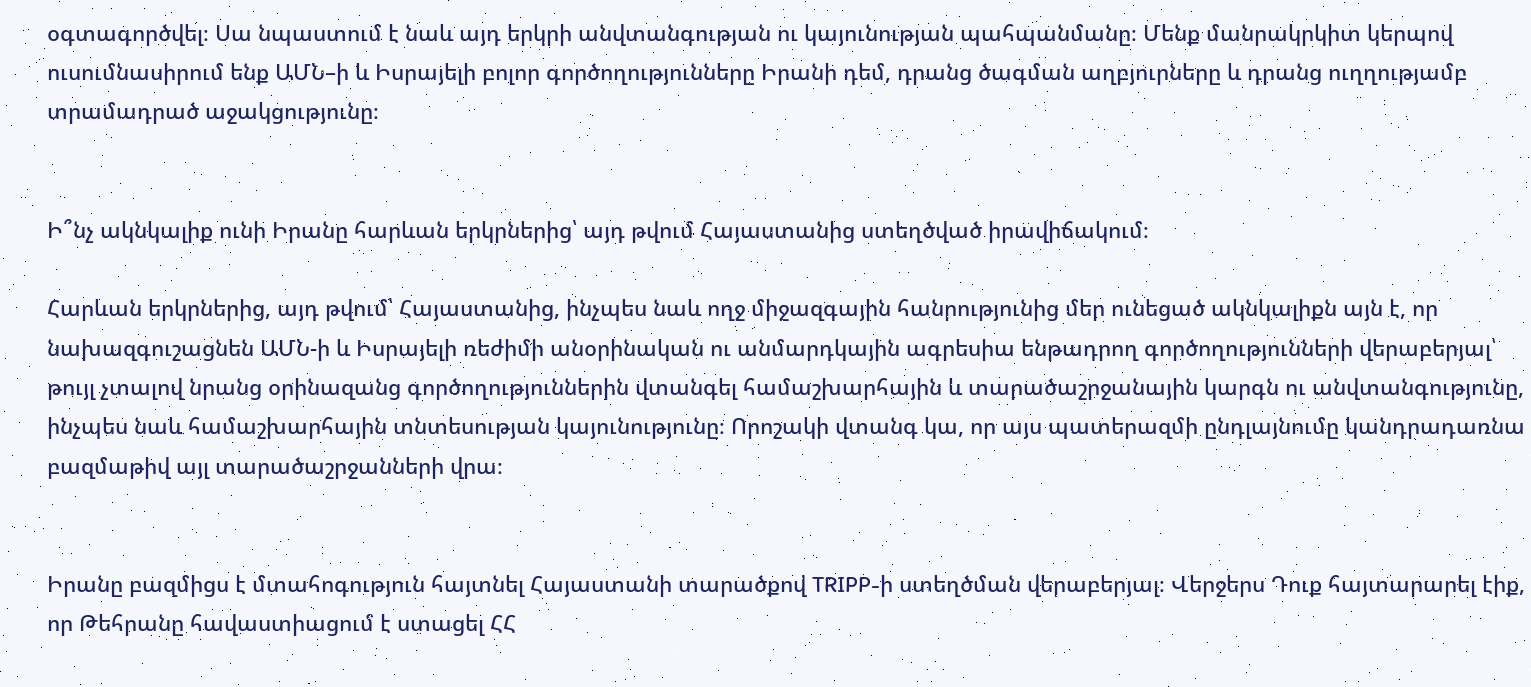օգտագործվել։ Սա նպաստում է նաև այդ երկրի անվտանգության ու կայունության պահպանմանը։ Մենք մանրակրկիտ կերպով ուսումնասիրում ենք ԱՄՆ–ի և Իսրայելի բոլոր գործողությունները Իրանի դեմ, դրանց ծագման աղբյուրները և դրանց ուղղությամբ տրամադրած աջակցությունը։


Ի՞նչ ակնկալիք ունի Իրանը հարևան երկրներից՝ այդ թվում Հայաստանից ստեղծված իրավիճակում։

Հարևան երկրներից, այդ թվում՝ Հայաստանից, ինչպես նաև ողջ միջազգային հանրությունից մեր ունեցած ակնկալիքն այն է, որ նախազգուշացնեն ԱՄՆ-ի և Իսրայելի ռեժիմի անօրինական ու անմարդկային ագրեսիա ենթադրող գործողությունների վերաբերյալ՝ թույլ չտալով նրանց օրինազանց գործողություններին վտանգել համաշխարհային և տարածաշրջանային կարգն ու անվտանգությունը, ինչպես նաև համաշխարհային տնտեսության կայունությունը։ Որոշակի վտանգ կա, որ այս պատերազմի ընդլայնումը կանդրադառնա բազմաթիվ այլ տարածաշրջանների վրա։


Իրանը բազմիցս է մտահոգություն հայտնել Հայաստանի տարածքով TRIPP-ի ստեղծման վերաբերյալ։ Վերջերս Դուք հայտարարել էիք, որ Թեհրանը հավաստիացում է ստացել ՀՀ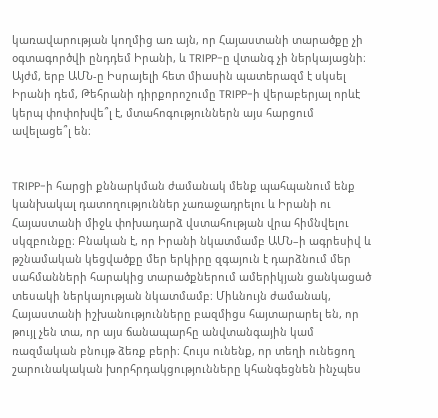կառավարության կողմից առ այն, որ Հայաստանի տարածքը չի օգտագործվի ընդդեմ Իրանի, և TRIPP-ը վտանգ չի ներկայացնի։ Այժմ, երբ ԱՄՆ-ը Իսրայելի հետ միասին պատերազմ է սկսել Իրանի դեմ, Թեհրանի դիրքորոշումը TRIPP-ի վերաբերյալ որևէ կերպ փոփոխվե՞լ է, մտահոգություններն այս հարցում ավելացե՞լ են։


TRIPP-ի հարցի քննարկման ժամանակ մենք պահպանում ենք կանխակալ դատողություններ չառաջադրելու և Իրանի ու Հայաստանի միջև փոխադարձ վստահության վրա հիմնվելու սկզբունքը։ Բնական է, որ Իրանի նկատմամբ ԱՄՆ–ի ագրեսիվ և թշնամական կեցվածքը մեր երկիրը զգայուն է դարձնում մեր սահմանների հարակից տարածքներում ամերիկյան ցանկացած տեսակի ներկայության նկատմամբ։ Միևնույն ժամանակ, Հայաստանի իշխանությունները բազմիցս հայտարարել են, որ թույլ չեն տա, որ այս ճանապարհը անվտանգային կամ ռազմական բնույթ ձեռք բերի։ Հույս ունենք, որ տեղի ունեցող շարունակական խորհրդակցությունները կհանգեցնեն ինչպես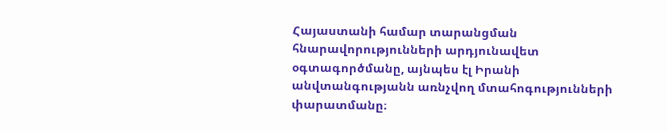Հայաստանի համար տարանցման հնարավորությունների արդյունավետ օգտագործմանը, այնպես էլ Իրանի անվտանգությանն առնչվող մտահոգությունների փարատմանը։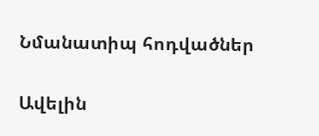Նմանատիպ հոդվածներ

Ավելին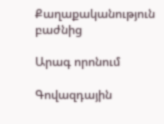Քաղաքականություն բաժնից

Արագ որոնում

Գովազդային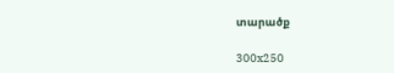տարածք

300x250